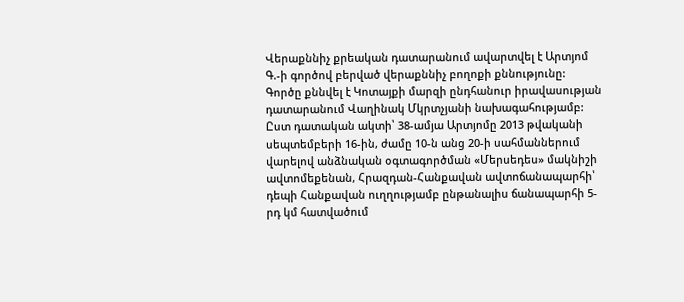Վերաքննիչ քրեական դատարանում ավարտվել է Արտյոմ Գ.-ի գործով բերված վերաքննիչ բողոքի քննությունը:
Գործը քննվել է Կոտայքի մարզի ընդհանուր իրավասության դատարանում Վաղինակ Մկրտչյանի նախագահությամբ:
Ըստ դատական ակտի՝ 38-ամյա Արտյոմը 2013 թվականի սեպտեմբերի 16-ին, ժամը 10-ն անց 20-ի սահմաններում վարելով անձնական օգտագործման «Մերսեդես» մակնիշի ավտոմեքենան, Հրազդան-Հանքավան ավտոճանապարհի՝ դեպի Հանքավան ուղղությամբ ընթանալիս ճանապարհի 5-րդ կմ հատվածում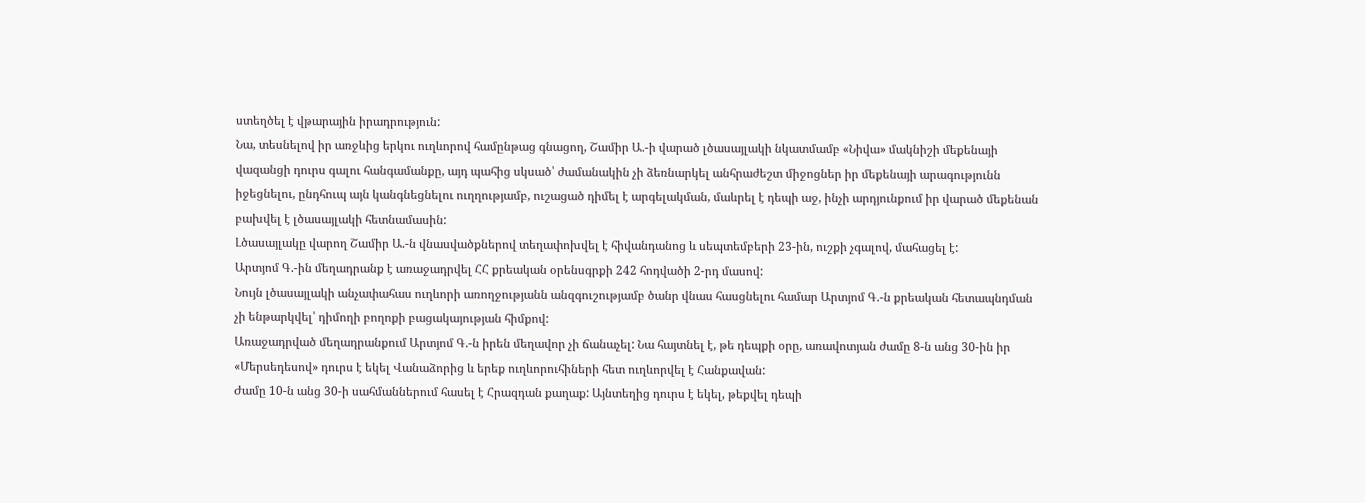ստեղծել է վթարային իրադրություն:
Նա, տեսնելով իր առջևից երկու ուղևորով համընթաց գնացող, Շամիր Ա.-ի վարած լծասայլակի նկատմամբ «Նիվա» մակնիշի մեքենայի վազանցի դուրս գալու հանգամանքը, այդ պահից սկսած՝ ժամանակին չի ձեռնարկել անհրաժեշտ միջոցներ իր մեքենայի արագությունն իջեցնելու, ընդհուպ այն կանգնեցնելու ուղղությամբ, ուշացած դիմել է արգելակման, մաևրել է դեպի աջ, ինչի արդյունքում իր վարած մեքենան բախվել է լծասայլակի հետնամասին:
Լծասայլակը վարող Շամիր Ա.-ն վնասվածքներով տեղափոխվել է հիվանդանոց և սեպտեմբերի 23-ին, ուշքի չգալով, մահացել է:
Արտյոմ Գ.-ին մեղադրանք է առաջադրվել ՀՀ քրեական օրենսգրքի 242 հոդվածի 2-րդ մասով:
Նույն լծասայլակի անչափահաս ուղևորի առողջությանն անզգուշությամբ ծանր վնաս հասցնելու համար Արտյոմ Գ.-ն քրեական հետապնդման չի ենթարկվել՝ դիմողի բողոքի բացակայության հիմքով:
Առաջադրված մեղադրանքում Արտյոմ Գ.-ն իրեն մեղավոր չի ճանաչել: Նա հայտնել է, թե դեպքի օրը, առավոտյան ժամը 8-ն անց 30-ին իր «Մերսեդեսով» դուրս է եկել Վանաձորից և երեք ուղևորուհիների հետ ուղևորվել է Հանքավան:
Ժամը 10-ն անց 30-ի սահմաններում հասել է Հրազդան քաղաք: Այնտեղից դուրս է եկել, թեքվել դեպի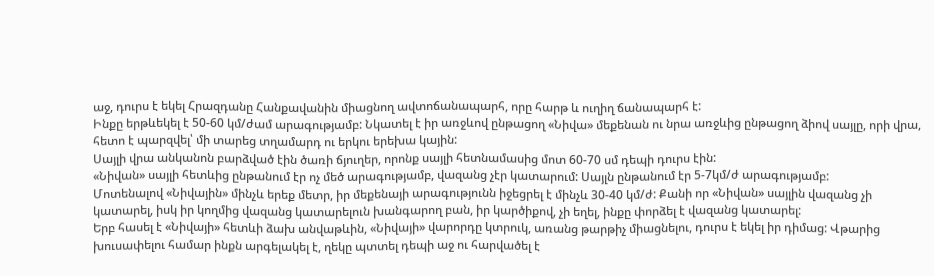աջ, դուրս է եկել Հրազդանը Հանքավանին միացնող ավտոճանապարհ, որը հարթ և ուղիղ ճանապարհ է:
Ինքը երթևեկել է 50-60 կմ/ժամ արագությամբ: Նկատել է իր առջևով ընթացող «Նիվա» մեքենան ու նրա առջևից ընթացող ձիով սայլը, որի վրա, հետո է պարզվել՝ մի տարեց տղամարդ ու երկու երեխա կային:
Սայլի վրա անկանոն բարձված էին ծառի ճյուղեր, որոնք սայլի հետնամասից մոտ 60-70 սմ դեպի դուրս էին:
«Նիվան» սայլի հետևից ընթանում էր ոչ մեծ արագությամբ, վազանց չէր կատարում: Սայլն ընթանում էր 5-7կմ/ժ արագությամբ:
Մոտենալով «Նիվային» մինչև երեք մետր, իր մեքենայի արագությունն իջեցրել է մինչև 30-40 կմ/ժ: Քանի որ «Նիվան» սայլին վազանց չի կատարել, իսկ իր կողմից վազանց կատարելուն խանգարող բան, իր կարծիքով, չի եղել, ինքը փորձել է վազանց կատարել:
Երբ հասել է «Նիվայի» հետևի ձախ անվաթևին, «Նիվայի» վարորդը կտրուկ, առանց թարթիչ միացնելու, դուրս է եկել իր դիմաց: Վթարից խուսափելու համար ինքն արգելակել է, ղեկը պտտել դեպի աջ ու հարվածել է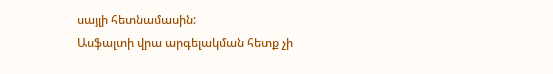սայլի հետնամասին:
Ասֆալտի վրա արգելակման հետք չի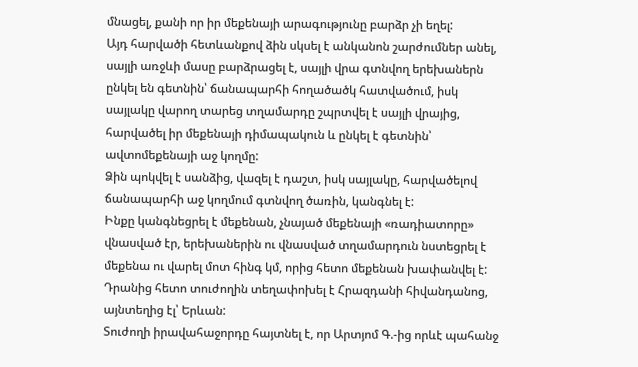մնացել, քանի որ իր մեքենայի արագությունը բարձր չի եղել:
Այդ հարվածի հետևանքով ձին սկսել է անկանոն շարժումներ անել, սայլի առջևի մասը բարձրացել է, սայլի վրա գտնվող երեխաներն ընկել են գետնին՝ ճանապարհի հողածածկ հատվածում, իսկ սայլակը վարող տարեց տղամարդը շպրտվել է սայլի վրայից, հարվածել իր մեքենայի դիմապակուն և ընկել է գետնին՝ ավտոմեքենայի աջ կողմը:
Ձին պոկվել է սանձից, վազել է դաշտ, իսկ սայլակը, հարվածելով ճանապարհի աջ կողմում գտնվող ծառին, կանգնել է:
Ինքը կանգնեցրել է մեքենան, չնայած մեքենայի «ռադիատորը» վնասված էր, երեխաներին ու վնասված տղամարդուն նստեցրել է մեքենա ու վարել մոտ հինգ կմ, որից հետո մեքենան խափանվել է:
Դրանից հետո տուժողին տեղափոխել է Հրազդանի հիվանդանոց, այնտեղից էլ՝ Երևան:
Տուժողի իրավահաջորդը հայտնել է, որ Արտյոմ Գ.-ից որևէ պահանջ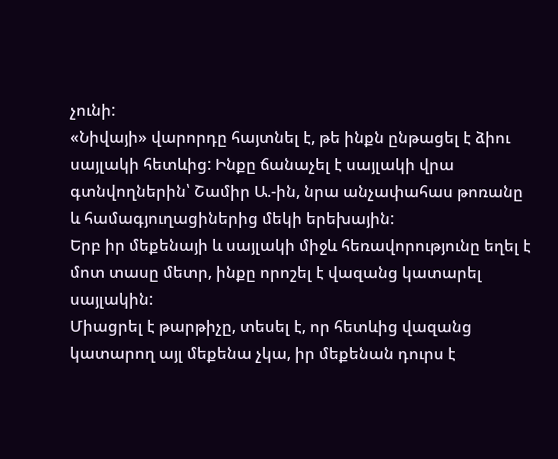չունի:
«Նիվայի» վարորդը հայտնել է, թե ինքն ընթացել է ձիու սայլակի հետևից: Ինքը ճանաչել է սայլակի վրա գտնվողներին՝ Շամիր Ա.-ին, նրա անչափահաս թոռանը և համագյուղացիներից մեկի երեխային:
Երբ իր մեքենայի և սայլակի միջև հեռավորությունը եղել է մոտ տասը մետր, ինքը որոշել է վազանց կատարել սայլակին:
Միացրել է թարթիչը, տեսել է, որ հետևից վազանց կատարող այլ մեքենա չկա, իր մեքենան դուրս է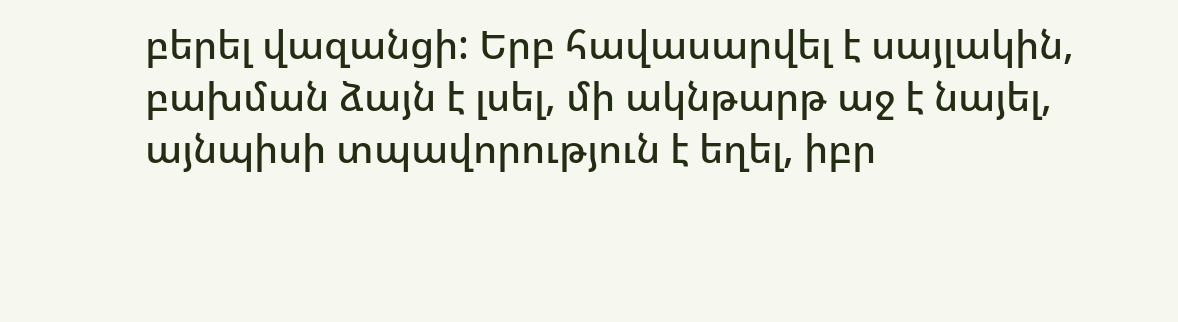բերել վազանցի: Երբ հավասարվել է սայլակին, բախման ձայն է լսել, մի ակնթարթ աջ է նայել, այնպիսի տպավորություն է եղել, իբր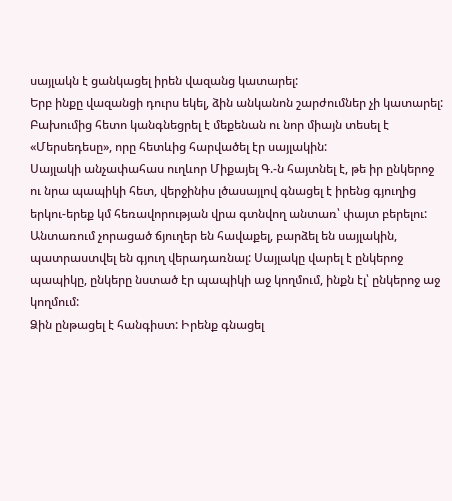սայլակն է ցանկացել իրեն վազանց կատարել:
Երբ ինքը վազանցի դուրս եկել, ձին անկանոն շարժումներ չի կատարել:
Բախումից հետո կանգնեցրել է մեքենան ու նոր միայն տեսել է «Մերսեդեսը», որը հետևից հարվածել էր սայլակին:
Սայլակի անչափահաս ուղևոր Միքայել Գ.-ն հայտնել է, թե իր ընկերոջ ու նրա պապիկի հետ, վերջինիս լծասայլով գնացել է իրենց գյուղից երկու-երեք կմ հեռավորության վրա գտնվող անտառ՝ փայտ բերելու:
Անտառում չորացած ճյուղեր են հավաքել, բարձել են սայլակին, պատրաստվել են գյուղ վերադառնալ: Սայլակը վարել է ընկերոջ պապիկը, ընկերը նստած էր պապիկի աջ կողմում, ինքն էլ՝ ընկերոջ աջ կողմում:
Ձին ընթացել է հանգիստ: Իրենք գնացել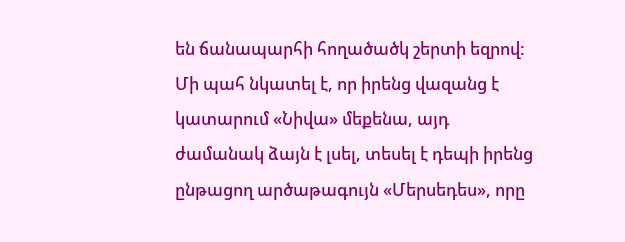են ճանապարհի հողածածկ շերտի եզրով: Մի պահ նկատել է, որ իրենց վազանց է կատարում «Նիվա» մեքենա, այդ ժամանակ ձայն է լսել, տեսել է դեպի իրենց ընթացող արծաթագույն «Մերսեդես», որը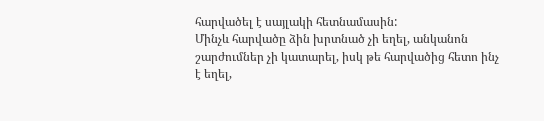հարվածել է սայլակի հետնամասին:
Մինչև հարվածը ձին խրտնած չի եղել, անկանոն շարժումներ չի կատարել, իսկ թե հարվածից հետո ինչ է եղել,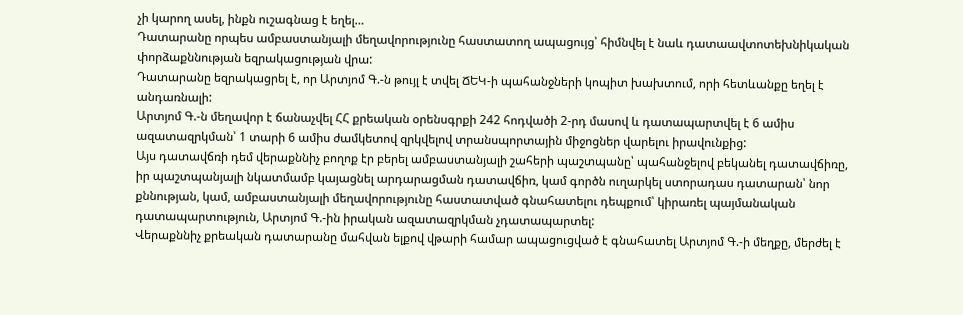չի կարող ասել, ինքն ուշագնաց է եղել…
Դատարանը որպես ամբաստանյալի մեղավորությունը հաստատող ապացույց՝ հիմնվել է նաև դատաավտոտեխնիկական փորձաքննության եզրակացության վրա:
Դատարանը եզրակացրել է, որ Արտյոմ Գ.-ն թույլ է տվել ՃԵԿ-ի պահանջների կոպիտ խախտում, որի հետևանքը եղել է անդառնալի:
Արտյոմ Գ.-ն մեղավոր է ճանաչվել ՀՀ քրեական օրենսգրքի 242 հոդվածի 2-րդ մասով և դատապարտվել է 6 ամիս ազատազրկման՝ 1 տարի 6 ամիս ժամկետով զրկվելով տրանսպորտային միջոցներ վարելու իրավունքից:
Այս դատավճռի դեմ վերաքննիչ բողոք էր բերել ամբաստանյալի շահերի պաշտպանը՝ պահանջելով բեկանել դատավճիռը, իր պաշտպանյալի նկատմամբ կայացնել արդարացման դատավճիռ, կամ գործն ուղարկել ստորադաս դատարան՝ նոր քննության, կամ, ամբաստանյալի մեղավորությունը հաստատված գնահատելու դեպքում՝ կիրառել պայմանական դատապարտություն, Արտյոմ Գ.-ին իրական ազատազրկման չդատապարտել:
Վերաքննիչ քրեական դատարանը մահվան ելքով վթարի համար ապացուցված է գնահատել Արտյոմ Գ.-ի մեղքը, մերժել է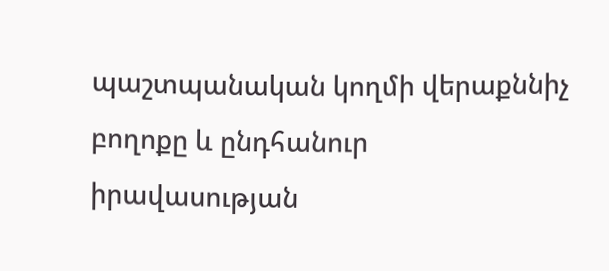պաշտպանական կողմի վերաքննիչ բողոքը և ընդհանուր իրավասության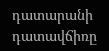դատարանի դատավճիռը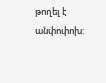թողել է անփոփոխ: